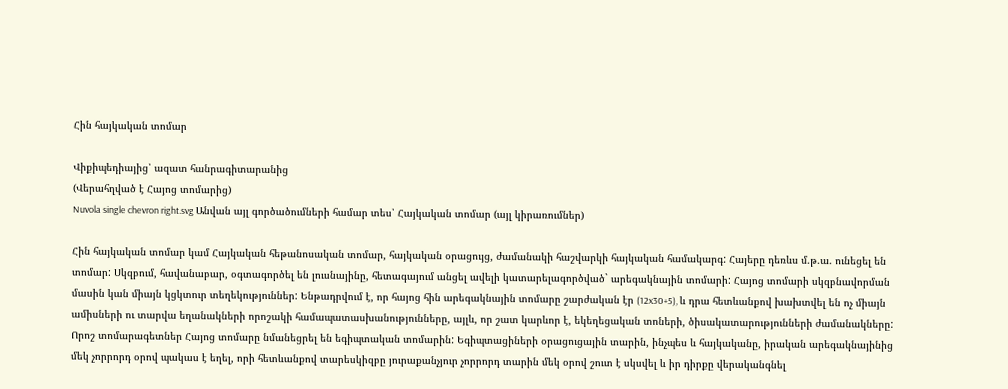Հին հայկական տոմար

Վիքիպեդիայից՝ ազատ հանրագիտարանից
(Վերահղված է Հայոց տոմարից)
Nuvola single chevron right.svg Անվան այլ գործածումների համար տես՝ Հայկական տոմար (այլ կիրառումներ)

Հին հայկական տոմար կամ Հայկական հեթանոսական տոմար, հայկական օրացույց, ժամանակի հաշվարկի հայկական համակարգ: Հայերը դեռևս մ.թ.ա. ունեցել են տոմար: Սկզբում, հավանաբար, օգտագործել են լուսնայինը, հետագայում անցել ավելի կատարելագործված` արեգակնային տոմարի: Հայոց տոմարի սկզբնավորման մասին կան միայն կցկտուր տեղեկություններ: Ենթադրվում է, որ հայոց հին արեգակնային տոմարը շարժական էր (12x30+5), և դրա հետևանքով խախտվել են ոչ միայն ամիսների ու տարվա եղանակների որոշակի համապատասխանությունները, այլև, որ շատ կարևոր է, եկեղեցական տոների, ծիսակատարությունների ժամանակները: Որոշ տոմարագետներ Հայոց տոմարը նմանեցրել են եգիպտական տոմարին: Եգիպտացիների օրացուցային տարին, ինչպես և հայկականը, իրական արեգակնայինից մեկ չորրորդ օրով պակաս է եղել, որի հետևանքով տարեսկիզբը յուրաքանչյուր չորրորդ տարին մեկ օրով շուտ է սկսվել և իր դիրքը վերականգնել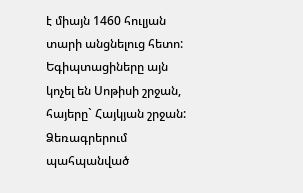է միայն 1460 հուլյան տարի անցնելուց հետո: Եգիպտացիները այն կոչել են Սոթիսի շրջան, հայերը` Հայկյան շրջան: Ձեռագրերում պահպանված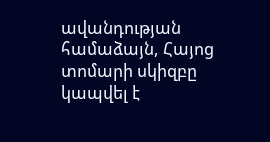ավանդության համաձայն, Հայոց տոմարի սկիզբը կապվել է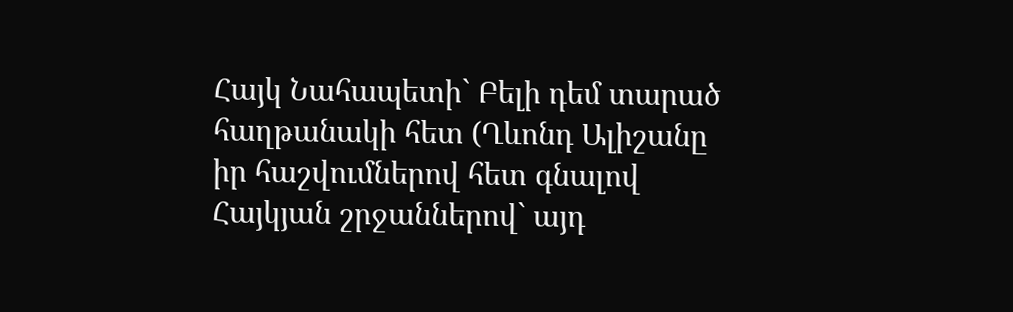Հայկ Նահապետի` Բելի դեմ տարած հաղթանակի հետ (Ղևոնդ Ալիշանը իր հաշվումներով հետ գնալով Հայկյան շրջաններով` այդ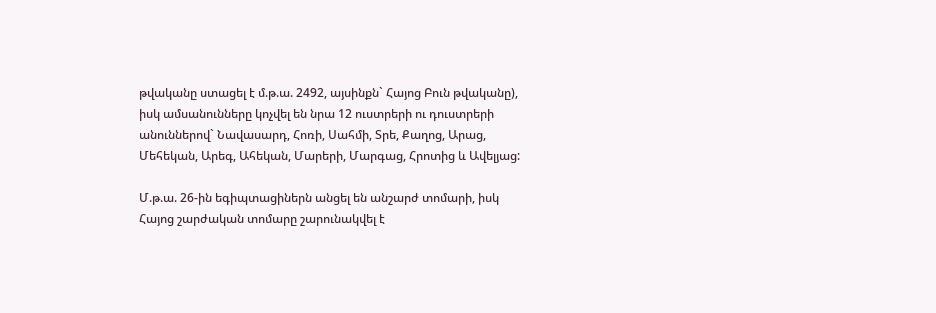թվականը ստացել է մ.թ.ա. 2492, այսինքն` Հայոց Բուն թվականը), իսկ ամսանունները կոչվել են նրա 12 ուստրերի ու դուստրերի անուններով` Նավասարդ, Հոռի, Սահմի, Տրե, Քաղոց, Արաց, Մեհեկան, Արեգ, Ահեկան, Մարերի, Մարգաց, Հրոտից և Ավելյաց:

Մ.թ.ա. 26-ին եգիպտացիներն անցել են անշարժ տոմարի, իսկ Հայոց շարժական տոմարը շարունակվել է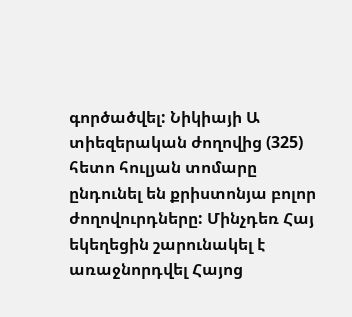գործածվել: Նիկիայի Ա տիեզերական ժողովից (325) հետո հուլյան տոմարը ընդունել են քրիստոնյա բոլոր ժողովուրդները: Մինչդեռ Հայ եկեղեցին շարունակել է առաջնորդվել Հայոց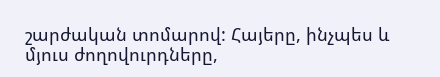շարժական տոմարով: Հայերը, ինչպես և մյուս ժողովուրդները,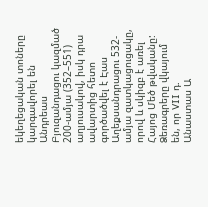եկեղեցական տոները կարգավորել են Անդրեաս Բյուզանդացու կազմած 200-ամյա (352–551) աղյուսակով, իսկ դրա ավարտից հետո գործածվել է Էաս Աղեքսանդրացու 532-ամյա զատկացուցակը, որով և սկիզբ է առել Հայոց Մեծ թվականը: Ձեռագրերը վկայում են, որ VII դ. Անաստաս Ա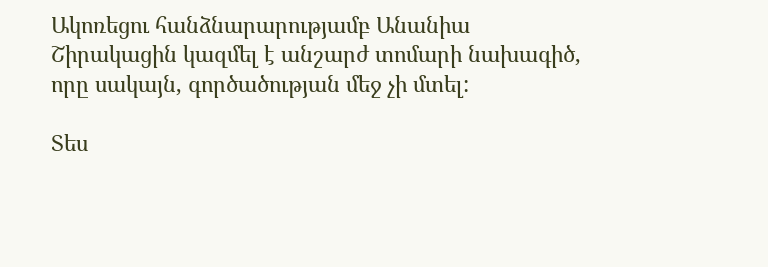Ակոռեցու հանձնարարությամբ Անանիա Շիրակացին կազմել է անշարժ տոմարի նախագիծ, որը սակայն, գործածության մեջ չի մտել:

Տես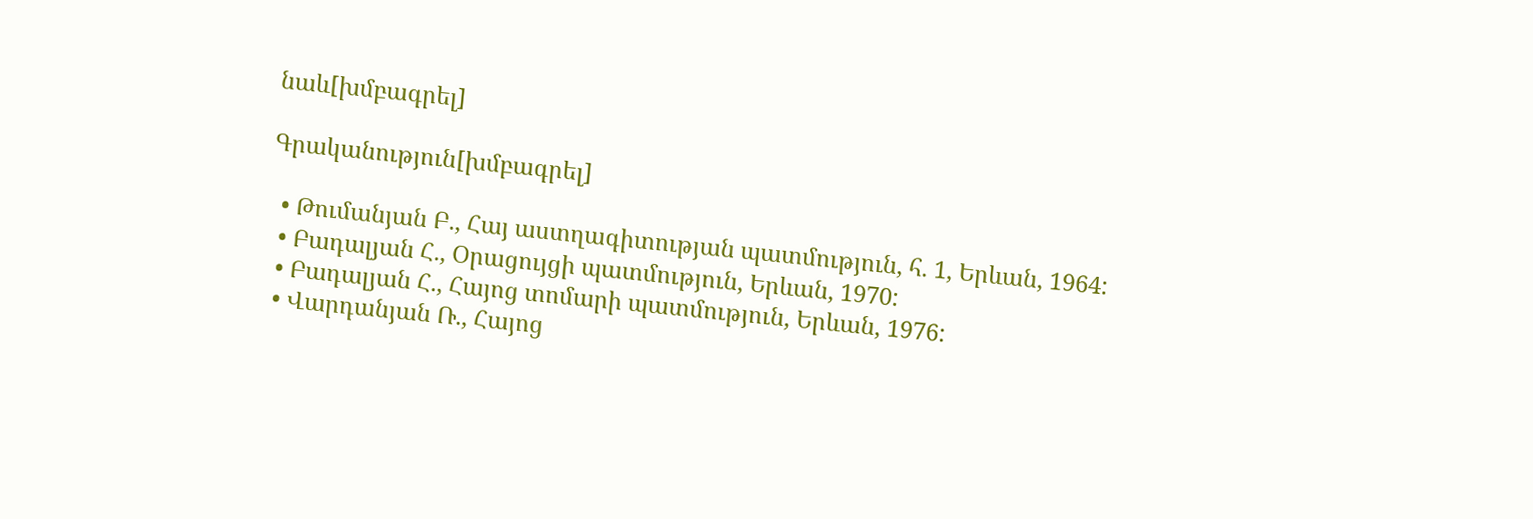նաև[խմբագրել]

Գրականություն[խմբագրել]

  • Թումանյան Բ., Հայ աստղագիտության պատմություն, հ. 1, Երևան, 1964:
  • Բադալյան Հ., Օրացույցի պատմություն, Երևան, 1970:
  • Բադալյան Հ., Հայոց տոմարի պատմություն, Երևան, 1976:
  • Վարդանյան Ռ., Հայոց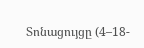Տոնացույցը (4–18-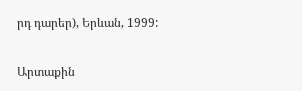րդ դարեր), Երևան, 1999:

Արտաքին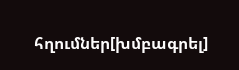հղումներ[խմբագրել]